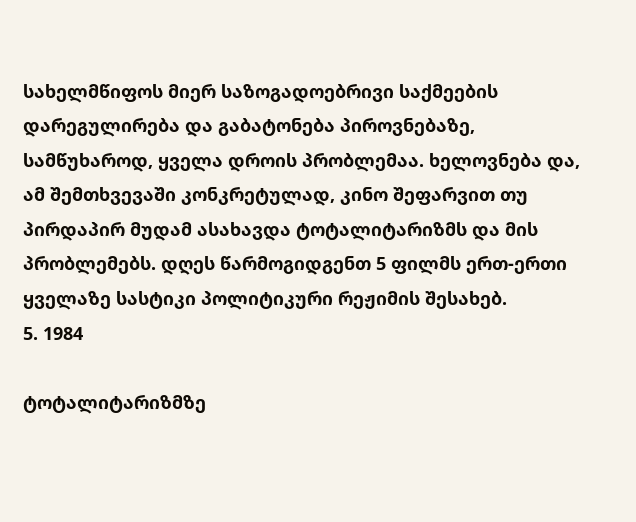სახელმწიფოს მიერ საზოგადოებრივი საქმეების დარეგულირება და გაბატონება პიროვნებაზე, სამწუხაროდ, ყველა დროის პრობლემაა. ხელოვნება და, ამ შემთხვევაში კონკრეტულად, კინო შეფარვით თუ პირდაპირ მუდამ ასახავდა ტოტალიტარიზმს და მის პრობლემებს. დღეს წარმოგიდგენთ 5 ფილმს ერთ-ერთი ყველაზე სასტიკი პოლიტიკური რეჟიმის შესახებ.
5. 1984

ტოტალიტარიზმზე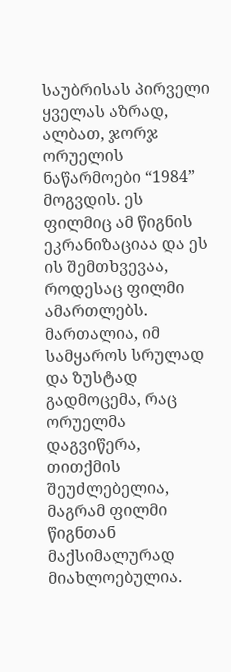საუბრისას პირველი ყველას აზრად, ალბათ, ჯორჯ ორუელის ნაწარმოები “1984” მოგვდის. ეს ფილმიც ამ წიგნის ეკრანიზაციაა და ეს ის შემთხვევაა, როდესაც ფილმი ამართლებს. მართალია, იმ სამყაროს სრულად და ზუსტად გადმოცემა, რაც ორუელმა დაგვიწერა, თითქმის შეუძლებელია, მაგრამ ფილმი წიგნთან მაქსიმალურად მიახლოებულია.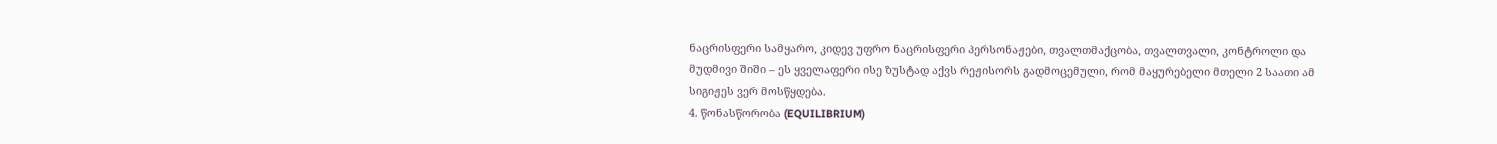ნაცრისფერი სამყარო, კიდევ უფრო ნაცრისფერი პერსონაჟები, თვალთმაქცობა, თვალთვალი, კონტროლი და მუდმივი შიში – ეს ყველაფერი ისე ზუსტად აქვს რეჟისორს გადმოცემული, რომ მაყურებელი მთელი 2 საათი ამ სიგიჟეს ვერ მოსწყდება.
4. წონასწორობა (EQUILIBRIUM)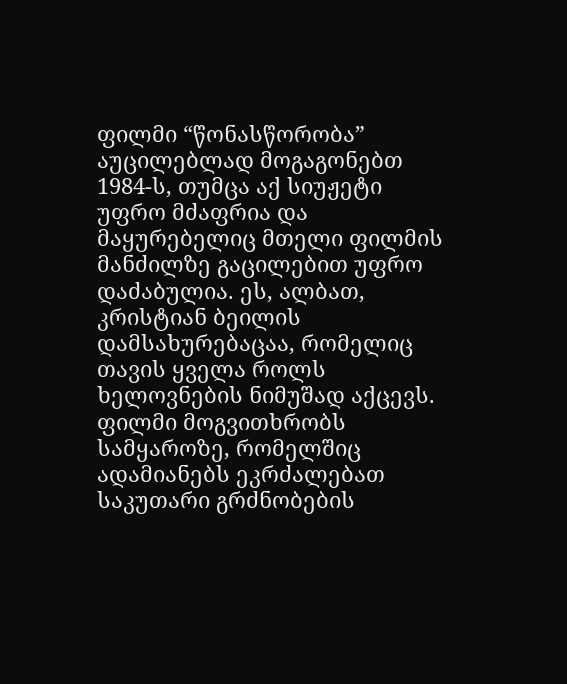ფილმი “წონასწორობა” აუცილებლად მოგაგონებთ 1984-ს, თუმცა აქ სიუჟეტი უფრო მძაფრია და მაყურებელიც მთელი ფილმის მანძილზე გაცილებით უფრო დაძაბულია. ეს, ალბათ, კრისტიან ბეილის დამსახურებაცაა, რომელიც თავის ყველა როლს ხელოვნების ნიმუშად აქცევს. ფილმი მოგვითხრობს სამყაროზე, რომელშიც ადამიანებს ეკრძალებათ საკუთარი გრძნობების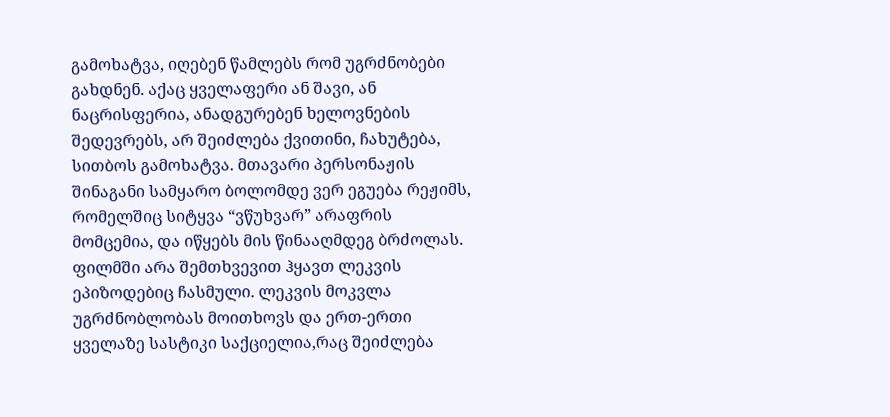გამოხატვა, იღებენ წამლებს რომ უგრძნობები გახდნენ. აქაც ყველაფერი ან შავი, ან ნაცრისფერია, ანადგურებენ ხელოვნების შედევრებს, არ შეიძლება ქვითინი, ჩახუტება, სითბოს გამოხატვა. მთავარი პერსონაჟის შინაგანი სამყარო ბოლომდე ვერ ეგუება რეჟიმს, რომელშიც სიტყვა “ვწუხვარ” არაფრის მომცემია, და იწყებს მის წინააღმდეგ ბრძოლას. ფილმში არა შემთხვევით ჰყავთ ლეკვის ეპიზოდებიც ჩასმული. ლეკვის მოკვლა უგრძნობლობას მოითხოვს და ერთ-ერთი ყველაზე სასტიკი საქციელია,რაც შეიძლება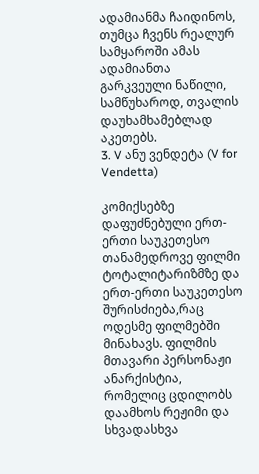ადამიანმა ჩაიდინოს, თუმცა ჩვენს რეალურ სამყაროში ამას ადამიანთა გარკვეული ნაწილი, სამწუხაროდ, თვალის დაუხამხამებლად აკეთებს.
3. V ანუ ვენდეტა (V for Vendetta)

კომიქსებზე დაფუძნებული ერთ-ერთი საუკეთესო თანამედროვე ფილმი ტოტალიტარიზმზე და ერთ-ერთი საუკეთესო შურისძიება,რაც ოდესმე ფილმებში მინახავს. ფილმის მთავარი პერსონაჟი ანარქისტია, რომელიც ცდილობს დაამხოს რეჟიმი და სხვადასხვა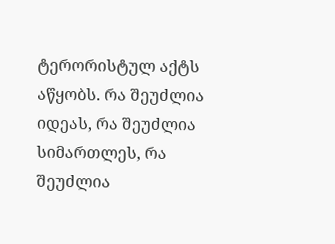ტერორისტულ აქტს აწყობს. რა შეუძლია იდეას, რა შეუძლია სიმართლეს, რა შეუძლია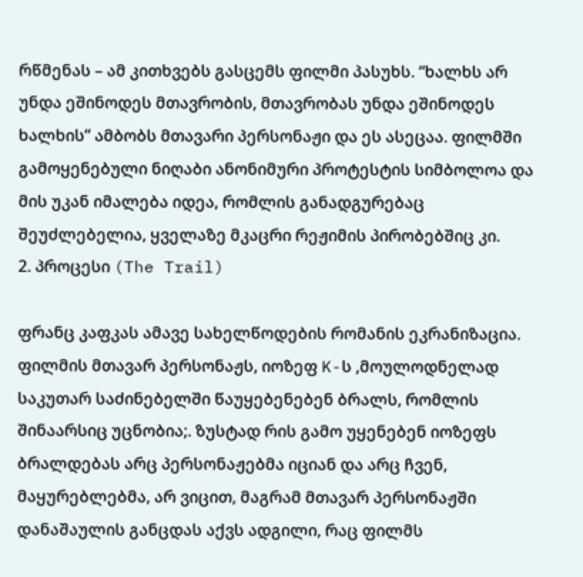რწმენას – ამ კითხვებს გასცემს ფილმი პასუხს. “ხალხს არ უნდა ეშინოდეს მთავრობის, მთავრობას უნდა ეშინოდეს ხალხის” ამბობს მთავარი პერსონაჟი და ეს ასეცაა. ფილმში გამოყენებული ნიღაბი ანონიმური პროტესტის სიმბოლოა და მის უკან იმალება იდეა, რომლის განადგურებაც შეუძლებელია, ყველაზე მკაცრი რეჟიმის პირობებშიც კი.
2. პროცესი (The Trail)

ფრანც კაფკას ამავე სახელწოდების რომანის ეკრანიზაცია. ფილმის მთავარ პერსონაჟს, იოზეფ K-ს ,მოულოდნელად საკუთარ საძინებელში წაუყებენებენ ბრალს, რომლის შინაარსიც უცნობია;. ზუსტად რის გამო უყენებენ იოზეფს ბრალდებას არც პერსონაჟებმა იციან და არც ჩვენ, მაყურებლებმა, არ ვიცით, მაგრამ მთავარ პერსონაჟში დანაშაულის განცდას აქვს ადგილი, რაც ფილმს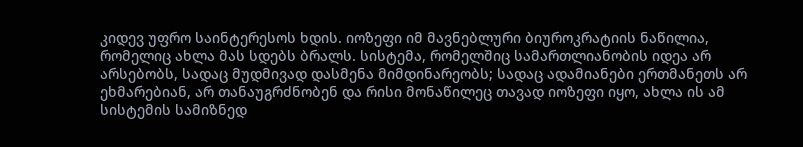კიდევ უფრო საინტერესოს ხდის. იოზეფი იმ მავნებლური ბიუროკრატიის ნაწილია, რომელიც ახლა მას სდებს ბრალს. სისტემა, რომელშიც სამართლიანობის იდეა არ არსებობს, სადაც მუდმივად დასმენა მიმდინარეობს; სადაც ადამიანები ერთმანეთს არ ეხმარებიან, არ თანაუგრძნობენ და რისი მონაწილეც თავად იოზეფი იყო, ახლა ის ამ სისტემის სამიზნედ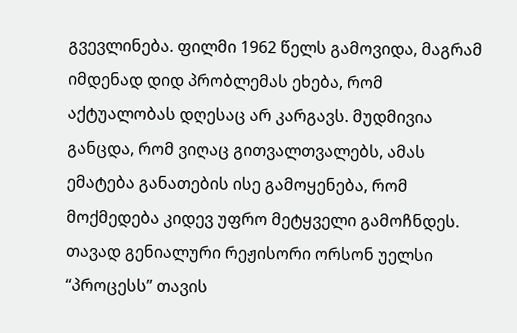გვევლინება. ფილმი 1962 წელს გამოვიდა, მაგრამ იმდენად დიდ პრობლემას ეხება, რომ აქტუალობას დღესაც არ კარგავს. მუდმივია განცდა, რომ ვიღაც გითვალთვალებს, ამას ემატება განათების ისე გამოყენება, რომ მოქმედება კიდევ უფრო მეტყველი გამოჩნდეს. თავად გენიალური რეჟისორი ორსონ უელსი “პროცესს” თავის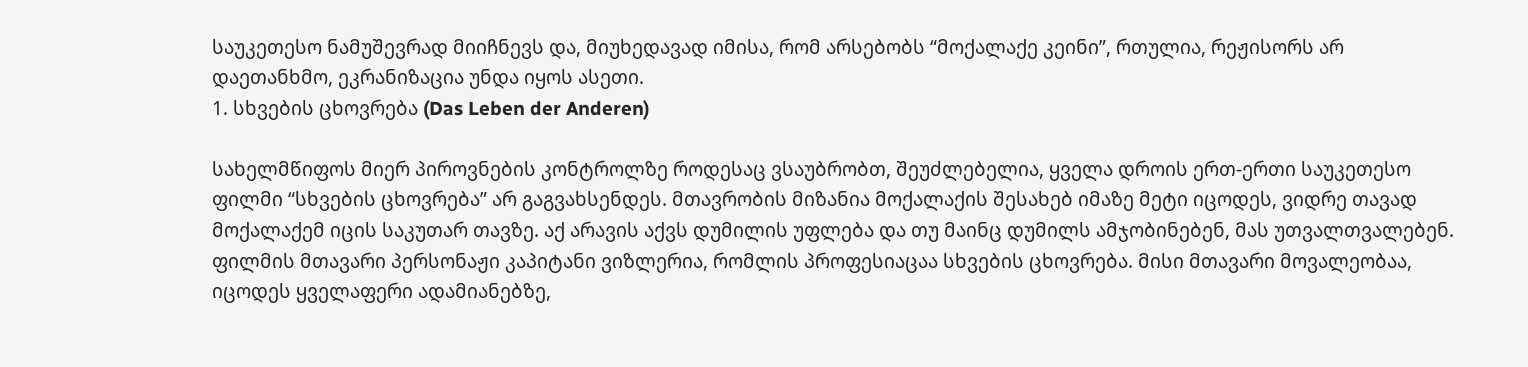საუკეთესო ნამუშევრად მიიჩნევს და, მიუხედავად იმისა, რომ არსებობს “მოქალაქე კეინი”, რთულია, რეჟისორს არ დაეთანხმო, ეკრანიზაცია უნდა იყოს ასეთი.
1. სხვების ცხოვრება (Das Leben der Anderen)

სახელმწიფოს მიერ პიროვნების კონტროლზე როდესაც ვსაუბრობთ, შეუძლებელია, ყველა დროის ერთ-ერთი საუკეთესო ფილმი “სხვების ცხოვრება” არ გაგვახსენდეს. მთავრობის მიზანია მოქალაქის შესახებ იმაზე მეტი იცოდეს, ვიდრე თავად მოქალაქემ იცის საკუთარ თავზე. აქ არავის აქვს დუმილის უფლება და თუ მაინც დუმილს ამჯობინებენ, მას უთვალთვალებენ. ფილმის მთავარი პერსონაჟი კაპიტანი ვიზლერია, რომლის პროფესიაცაა სხვების ცხოვრება. მისი მთავარი მოვალეობაა, იცოდეს ყველაფერი ადამიანებზე,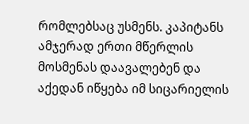რომლებსაც უსმენს. კაპიტანს ამჯერად ერთი მწერლის მოსმენას დაავალებენ და აქედან იწყება იმ სიცარიელის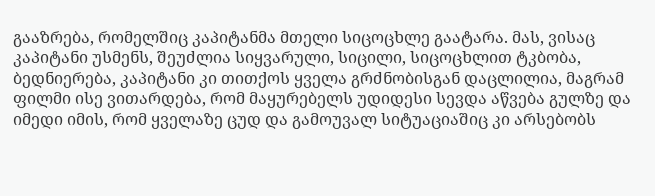გააზრება, რომელშიც კაპიტანმა მთელი სიცოცხლე გაატარა. მას, ვისაც კაპიტანი უსმენს, შეუძლია სიყვარული, სიცილი, სიცოცხლით ტკბობა, ბედნიერება, კაპიტანი კი თითქოს ყველა გრძნობისგან დაცლილია, მაგრამ ფილმი ისე ვითარდება, რომ მაყურებელს უდიდესი სევდა აწვება გულზე და იმედი იმის, რომ ყველაზე ცუდ და გამოუვალ სიტუაციაშიც კი არსებობს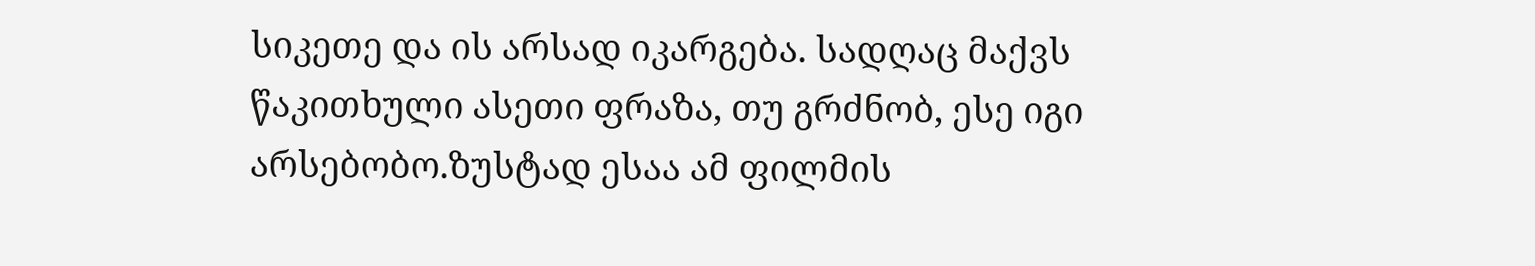სიკეთე და ის არსად იკარგება. სადღაც მაქვს წაკითხული ასეთი ფრაზა, თუ გრძნობ, ესე იგი არსებობო.ზუსტად ესაა ამ ფილმის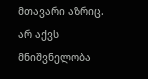მთავარი აზრიც. არ აქვს მნიშვნელობა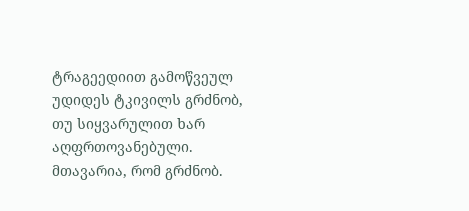ტრაგეედიით გამოწვეულ უდიდეს ტკივილს გრძნობ, თუ სიყვარულით ხარ აღფრთოვანებული. მთავარია, რომ გრძნობ.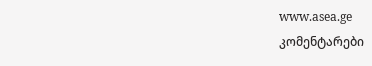www.asea.ge
კომენტარები